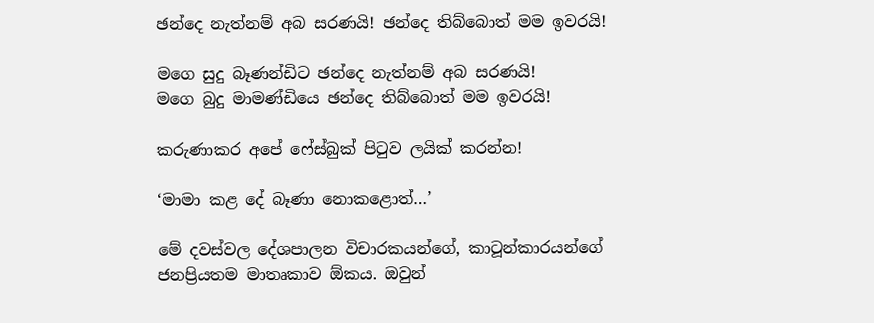ඡන්දෙ නැත්නම් අබ සරණයි! ඡන්දෙ තිබ්බොත් මම ඉවරයි!

මගෙ සුදු බෑණන්ඩිට ඡන්දෙ නැත්නම් අබ සරණයි!
මගෙ බුදු මාමණ්ඩියෙ ඡන්දෙ තිබ්බොත් මම ඉවරයි!

කරුණාකර අපේ ෆේස්බුක් පිටුව ලයික් කරන්න!

‘මාමා කළ දේ බෑණා නොකළොත්…’

මේ දවස්වල දේශපාලන විචාරකයන්ගේ, කාටූන්කාරයන්ගේ ජනප්‍රියතම මාතෘකාව ඕකය. ඔවුන්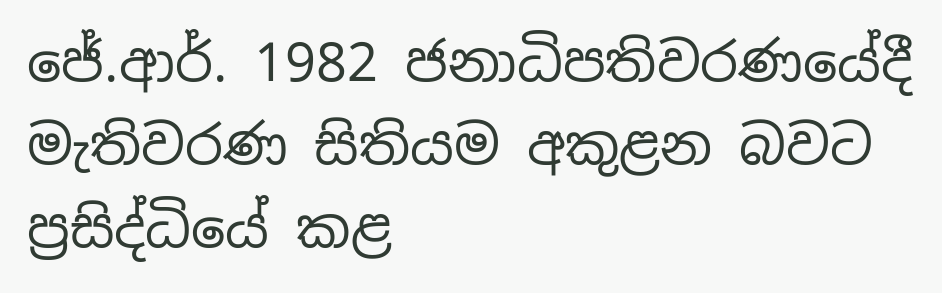ජේ.ආර්. 1982 ජනාධිපතිවරණයේදී මැතිවරණ සිතියම අකුළන බවට ප්‍රසිද්ධියේ කළ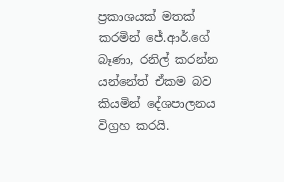ප්‍රකාශයක් මතක් කරමින් ජේ.ආර්.ගේ බෑණා, රනිල් කරන්න යන්නේත් ඒකම බව කියමින් දේශපාලනය විග්‍රහ කරයි.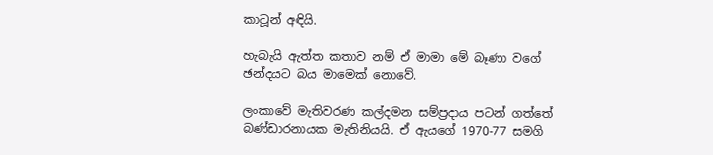කාටූන් අඳියි.

හැබැයි ඇත්ත කතාව නම් ඒ මාමා මේ බෑණා වගේ ඡන්දයට බය මාමෙක් නොවේ.

ලංකාවේ මැතිවරණ කල්දමන සම්ප්‍රදාය පටන් ගත්තේ බණ්ඩාරනායක මැතිනියයි. ඒ ඇයගේ 1970-77 සමගි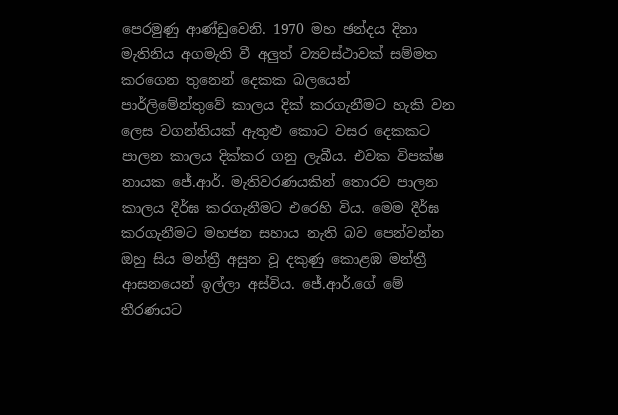පෙරමුණු ආණ්ඩුවෙනි. 1970 මහ ඡන්දය දිනා මැතිනිය අගමැති වී අලුත් ව්‍යවස්ථාවක් සම්මත කරගෙන තුනෙන් දෙකක බලයෙන් පාර්ලිමේන්තුවේ කාලය දික් කරගැනීමට හැකි වන ලෙස වගන්තියක් ඇතුළු කොට වසර දෙකකට පාලන කාලය දික්කර ගනු ලැබීය. එවක විපක්ෂ නායක ජේ.ආර්. මැතිවරණයකින් තොරව පාලන කාලය දීර්ඝ කරගැනීමට එරෙහි විය. මෙම දීර්ඝ කරගැනීමට මහජන සහාය නැති බව පෙන්වන්න ඔහු සිය මන්ත්‍රී අසුන වූ දකුණු කොළඹ මන්ත්‍රී ආසනයෙන් ඉල්ලා අස්විය. ජේ.ආර්.ගේ මේ තීරණයට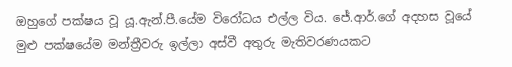ඔහුගේ පක්ෂය වූ යූ.ඇන්.පී.යේම විරෝධය එල්ල විය. ජේ.ආර්.ගේ අදහස වූයේ මුළු පක්ෂයේම මන්ත්‍රීවරු ඉල්ලා අස්වී අතුරු මැතිවරණයකට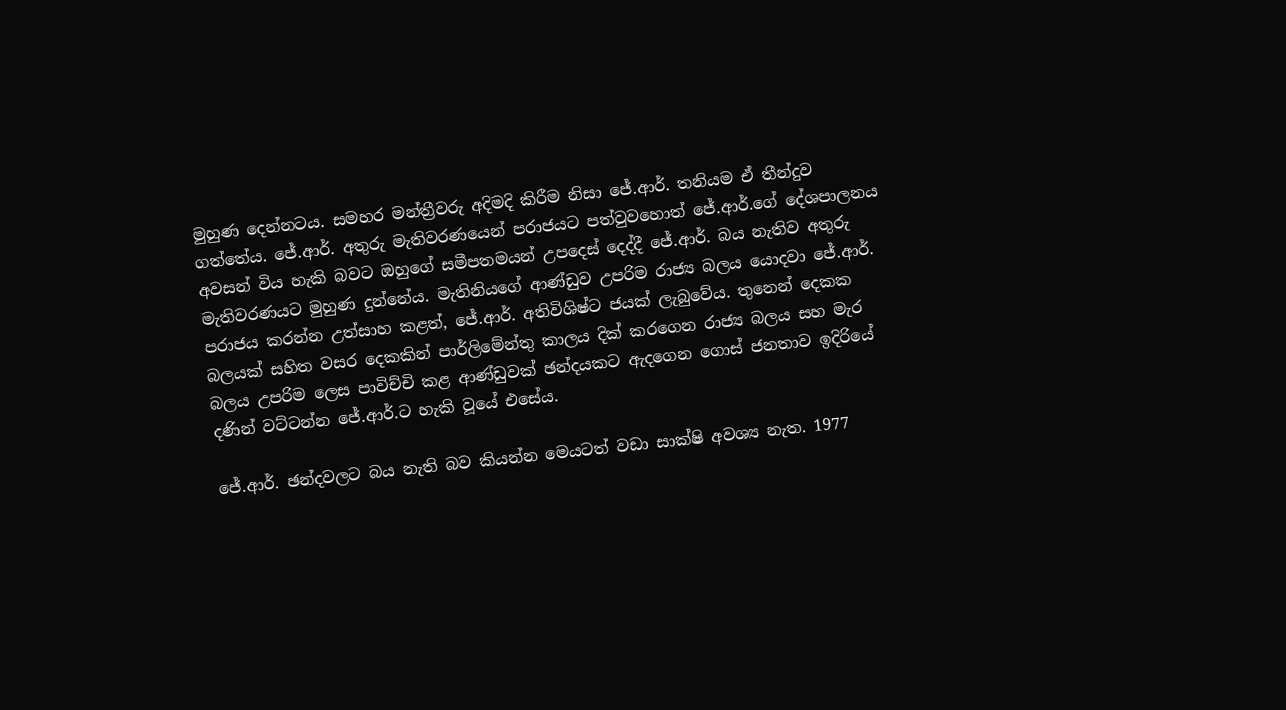මුහුණ දෙන්නටය. සමහර මන්ත්‍රීවරු අදිමදි කිරීම නිසා ජේ.ආර්. තනියම ඒ තීන්දුව ගත්තේය. ජේ.ආර්. අතුරු මැතිවරණයෙන් පරාජයට පත්වුවහොත් ජේ.ආර්.ගේ දේශපාලනය අවසන් විය හැකි බවට ඔහුගේ සමීපතමයන් උපදෙස් දෙද්දී ජේ.ආර්. බය නැතිව අතුරු මැතිවරණයට මුහුණ දුන්නේය. මැතිනියගේ ආණ්ඩුව උපරිම රාජ්‍ය බලය යොදවා ජේ.ආර්. පරාජය කරන්න උත්සාහ කළත්, ජේ.ආර්. අතිවිශිෂ්ට ජයක් ලැබුවේය. තුනෙන් දෙකක බලයක් සහිත වසර දෙකකින් පාර්ලිමේන්තු කාලය දික් කරගෙන රාජ්‍ය බලය සහ මැර බලය උපරිම ලෙස පාවිච්චි කළ ආණ්ඩුවක් ඡන්දයකට ඇදගෙන ගොස් ජනතාව ඉදිරියේ දණින් වට්ටන්න ජේ.ආර්.ට හැකි වූයේ එසේය.

ජේ.ආර්. ඡන්දවලට බය නැති බව කියන්න මෙයටත් වඩා සාක්ෂි අවශ්‍ය නැත. 1977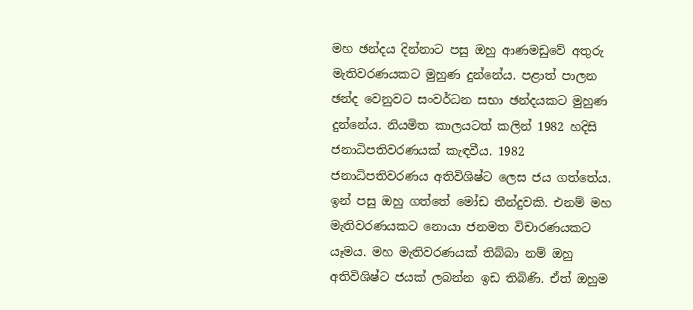මහ ඡන්දය දින්නාට පසු ඔහු ආණමඩුවේ අතුරු මැතිවරණයකට මුහුණ දුන්නේය. පළාත් පාලන ඡන්ද වෙනුවට සංවර්ධන සභා ඡන්දයකට මුහුණ දුන්නේය. නියමිත කාලයටත් කලින් 1982 හදිසි ජනාධිපතිවරණයක් කැඳවීය. 1982 ජනාධිපතිවරණය අතිවිශිෂ්ට ලෙස ජය ගත්තේය. ඉන් පසු ඔහු ගත්තේ මෝඩ තීන්දුවකි. එනම් මහ මැතිවරණයකට නොයා ජනමත විචාරණයකට යෑමය. මහ මැතිවරණයක් තිබ්බා නම් ඔහු අතිවිශිෂ්ට ජයක් ලබන්න ඉඩ තිබිණි. ඒත් ඔහුම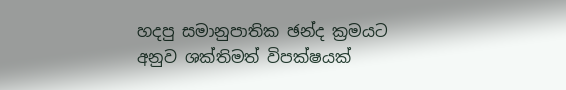හදපු සමානුපාතික ඡන්ද ක්‍රමයට අනුව ශක්තිමත් විපක්ෂයක්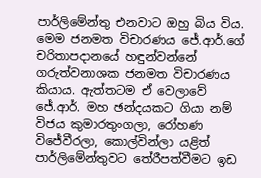පාර්ලිමේන්තු එනවාට ඔහු බිය විය. මෙම ජනමත විචාරණය ජේ.ආර්.ගේ චරිතාපදානයේ හඳුන්වන්නේ ගරුත්වනාශක ජනමත විචාරණය කියාය. ඇත්තටම ඒ වෙලාවේ ජේ.ආර්. මහ ඡන්දයකට ගියා නම් විජය කුමාරතුංගලා, රෝහණ විජේවීරලා, කොල්වින්ලා යළිත් පාර්ලිමේන්තුවට තේරීපත්වීමට ඉඩ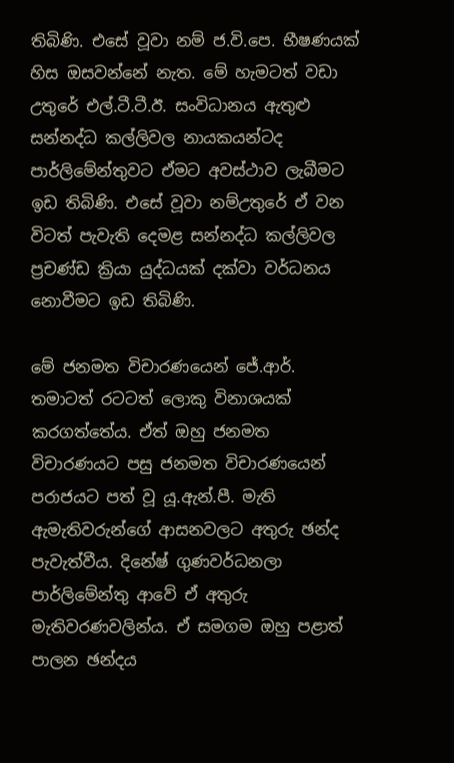තිබිණි. එසේ වූවා නම් ජ.වි.පෙ. භීෂණයක් හිස ඔසවන්නේ නැත. මේ හැමටත් වඩා උතුරේ එල්.ටී.ටී.ඊ. සංවිධානය ඇතුළු සන්නද්ධ කල්ලිවල නායකයන්ටද පාර්ලිමේන්තුවට ඒමට අවස්ථාව ලැබීමට ඉඩ තිබිණි. එසේ වූවා නම්උතුරේ ඒ වන විටත් පැවැති දෙමළ සන්නද්ධ කල්ලිවල ප්‍රචණ්ඩ ක්‍රියා යුද්ධයක් දක්වා වර්ධනය නොවීමට ඉඩ තිබිණි.

මේ ජනමත විචාරණයෙන් ජේ.ආර්. තමාටත් රටටත් ලොකු විනාශයක් කරගත්තේය. ඒත් ඔහු ජනමත විචාරණයට පසු ජනමත විචාරණයෙන් පරාජයට පත් වූ යූ.ඇන්.පී. මැති ඇමැතිවරුන්ගේ ආසනවලට අතුරු ඡන්ද පැවැත්වීය. දිනේෂ් ගුණවර්ධනලා පාර්ලිමේන්තු ආවේ ඒ අතුරු මැතිවරණවලින්ය. ඒ සමගම ඔහු පළාත් පාලන ඡන්දය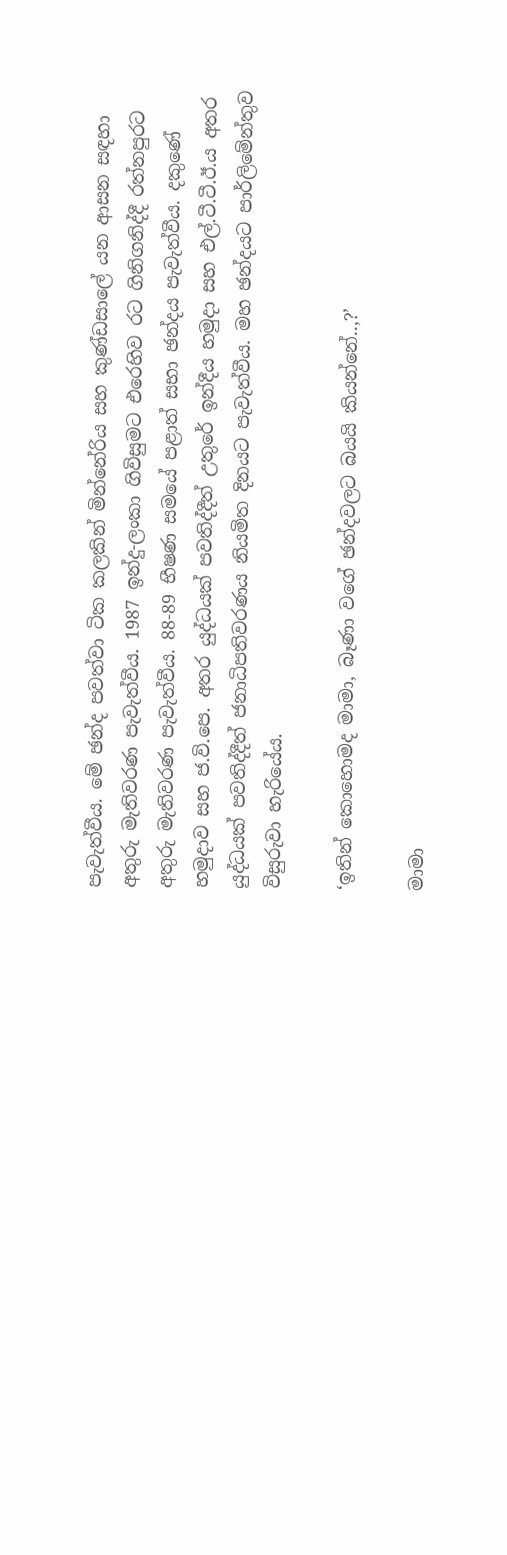පැවැත්වීය. මේ ඡන්ද පවත්වා ටික කලකින් මින්නේරිය සහ කුණ්ඩසාලේ යන ආසන සඳහා අතුරු මැතිවරණ පැවැත්වීය. 1987 ඉන්දු-ලංකා ගිවිසුමට එරෙහිව රට ගිනිගනිද්දී රත්නපුරට අතුරු මැතිවරණ පැවැත්වීය. 88-89 භීෂණ සමයේ පළාත් සභා ඡන්දය පැවැත්වීය. දකුණේ හමුදාව සහ ජ.වි.පෙ. අතර යුද්ධයක් පවතිද්දීත් උතුරේ ඉන්දීය හමුදා සහ එල්.ටී.ටී.ඊ.ය අතර යුද්ධයක් පවතිද්දීත් ජනාධිපතිවරණය නියමිත දිනයට පැවැත්වීය. මහ ඡන්දයට පාර්ලිමේන්තුව විසුරුවා හැරියේය.

‘ඉතින් කොහොමද මාමා, බෑණා වගේ ඡන්දවලට බයයි කියන්නේ..,?’

මාමා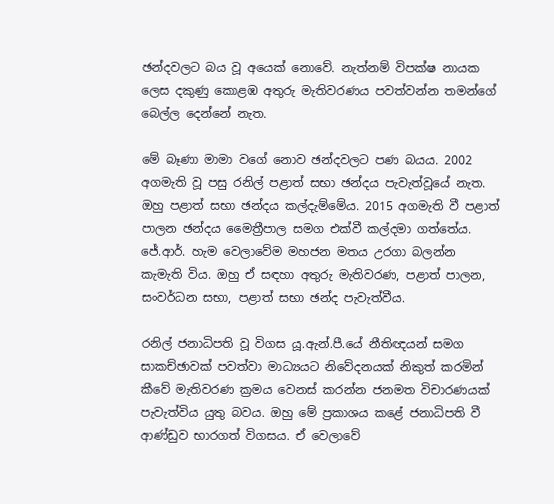ඡන්දවලට බය වූ අයෙක් නොවේ. නැත්නම් විපක්ෂ නායක ලෙස දකුණු කොළඹ අතුරු මැතිවරණය පවත්වන්න තමන්ගේ බෙල්ල දෙන්නේ නැත.

මේ බෑණා මාමා වගේ නොව ඡන්දවලට පණ බයය. 2002 අගමැති වූ පසු රනිල් පළාත් සභා ඡන්දය පැවැත්වූයේ නැත. ඔහු පළාත් සභා ඡන්දය කල්දැම්මේය. 2015 අගමැති වී පළාත් පාලන ඡන්දය මෛත්‍රීපාල සමග එක්වී කල්දමා ගත්තේය. ජේ.ආර්. හැම වෙලාවේම මහජන මතය උරගා බලන්න කැමැති විය. ඔහු ඒ සඳහා අතුරු මැතිවරණ, පළාත් පාලන, සංවර්ධන සභා, පළාත් සභා ඡන්ද පැවැත්වීය.

රනිල් ජනාධිපති වූ විගස යූ.ඇන්.පී.යේ නීතිඥයන් සමග සාකච්ඡාවක් පවත්වා මාධ්‍යයට නිවේදනයක් නිකුත් කරමින් කීවේ මැතිවරණ ක්‍රමය වෙනස් කරන්න ජනමත විචාරණයක් පැවැත්විය යුතු බවය. ඔහු මේ ප්‍රකාශය කළේ ජනාධිපති වී ආණ්ඩුව භාරගත් විගසය. ඒ වෙලාවේ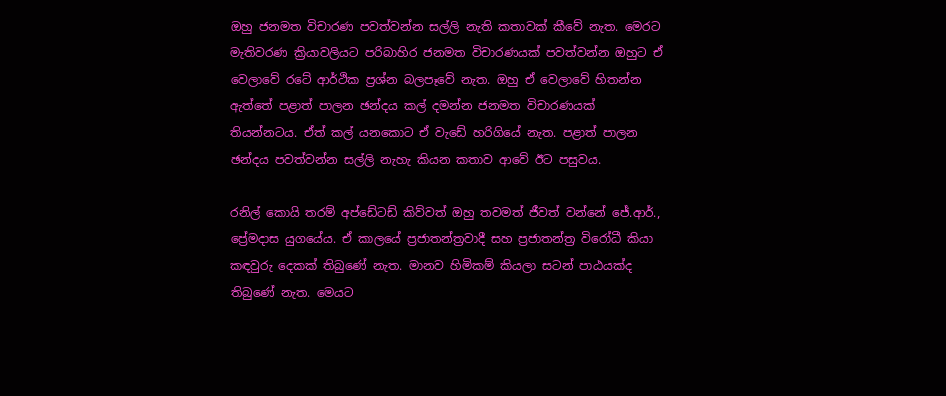ඔහු ජනමත විචාරණ පවත්වන්න සල්ලි නැති කතාවක් කීවේ නැත. මෙරට මැතිවරණ ක්‍රියාවලියට පරිබාහිර ජනමත විචාරණයක් පවත්වන්න ඔහුට ඒ වෙලාවේ රටේ ආර්ථික ප්‍රශ්න බලපෑවේ නැත. ඔහු ඒ වෙලාවේ හිතන්න ඇත්තේ පළාත් පාලන ඡන්දය කල් දමන්න ජනමත විචාරණයක් තියන්නටය. ඒත් කල් යනකොට ඒ වැඩේ හරිගියේ නැත. පළාත් පාලන ඡන්දය පවත්වන්න සල්ලි නැහැ කියන කතාව ආවේ ඊට පසුවය.

රනිල් කොයි තරම් අප්ඩේටඩ් කිව්වත් ඔහු තවමත් ජීවත් වන්නේ ජේ.ආර්., ප්‍රේමදාස යුගයේය. ඒ කාලයේ ප්‍රජාතන්ත්‍රවාදී සහ ප්‍රජාතන්ත්‍ර විරෝධී කියා කඳවුරු දෙකක් තිබුණේ නැත. මානව හිමිකම් කියලා සටන් පාඨයක්ද තිබුණේ නැත. මෙයට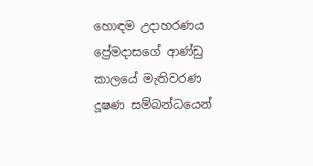හොඳම උදාහරණය ප්‍රේමදාසගේ ආණ්ඩු කාලයේ මැතිවරණ දූෂණ සම්බන්ධයෙන්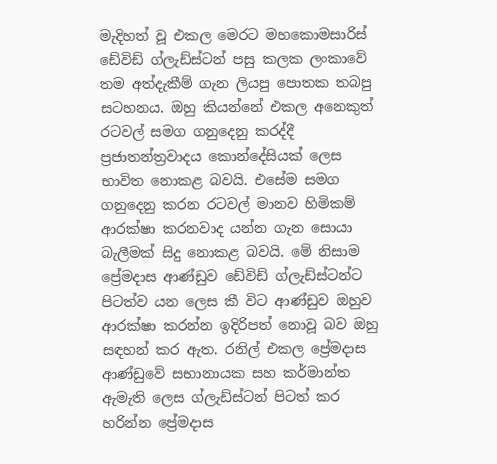මැදිහත් වූ එකල මෙරට මහකොමසාරිස් ඩේවිඩ් ග්ලැඩ්ස්ටන් පසු කලක ලංකාවේ තම අත්දැකීම් ගැන ලියපු පොතක තබපු සටහනය. ඔහු කියන්නේ එකල අනෙකුත් රටවල් සමග ගනුදෙනු කරද්දී ප්‍රජාතන්ත්‍රවාදය කොන්දේසියක් ලෙස භාවිත නොකළ බවයි. එසේම සමග ගනුදෙනු කරන රටවල් මානව හිමිකම් ආරක්ෂා කරනවාද යන්න ගැන සොයා බැලීමක් සිදු නොකළ බවයි. මේ නිසාම ප්‍රේමදාස ආණ්ඩුව ඩේවිඩ් ග්ලැඩ්ස්ටන්ට පිටත්ව යන ලෙස කී විට ආණ්ඩුව ඔහුව ආරක්ෂා කරන්න ඉදිරිපත් නොවූ බව ඔහු සඳහන් කර ඇත. රනිල් එකල ප්‍රේමදාස ආණ්ඩුවේ සභානායක සහ කර්මාන්ත ඇමැති ලෙස ග්ලැඩ්ස්ටන් පිටත් කර හරින්න ප්‍රේමදාස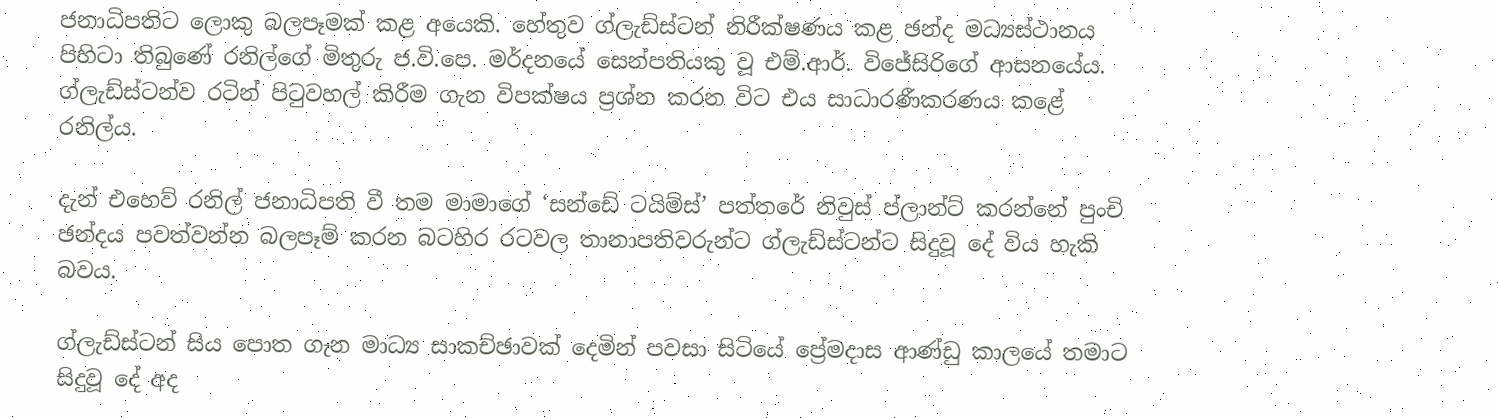ජනාධිපතිට ලොකු බලපෑමක් කළ අයෙකි. හේතුව ග්ලැඩ්ස්ටන් නිරීක්ෂණය කළ ඡන්ද මධ්‍යස්ථානය පිහිටා තිබුණේ රනිල්ගේ මිතුරු ජ.වි.පෙ. මර්දනයේ සෙන්පතියකු වූ එම්.ආර්. විජේසිරිගේ ආසනයේය. ග්ලැඩ්ස්ටන්ව රටින් පිටුවහල් කිරීම ගැන විපක්ෂය ප්‍රශ්න කරන විට එය සාධාරණීකරණය කළේ රනිල්ය.

දැන් එහෙව් රනිල් ජනාධිපති වී තම මාමාගේ ‘සන්ඩේ ටයිම්ස්’ පත්තරේ නිවුස් ප්ලාන්ට් කරන්නේ පුංචි ඡන්දය පවත්වන්න බලපෑම් කරන බටහිර රටවල තානාපතිවරුන්ට ග්ලැඩ්ස්ටන්ට සිදුවූ දේ විය හැකි බවය.

ග්ලැඩ්ස්ටන් සිය පොත ගැන මාධ්‍ය සාකච්ඡාවක් දෙමින් පවසා සිටියේ ප්‍රේමදාස ආණ්ඩු කාලයේ තමාට සිදුවූ දේ අද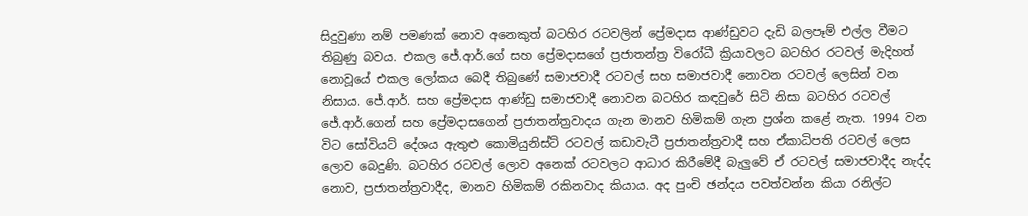සිදුවුණා නම් පමණක් නොව අනෙකුත් බටහිර රටවලින් ප්‍රේමදාස ආණ්ඩුවට දැඩි බලපෑම් එල්ල වීමට තිබුණු බවය. එකල ජේ.ආර්.ගේ සහ ප්‍රේමදාසගේ ප්‍රජාතන්ත්‍ර විරෝධී ක්‍රියාවලට බටහිර රටවල් මැදිහත් නොවූයේ එකල ලෝකය බෙදී තිබුණේ සමාජවාදී රටවල් සහ සමාජවාදී නොවන රටවල් ලෙසින් වන නිසාය. ජේ.ආර්. සහ ප්‍රේමදාස ආණ්ඩු සමාජවාදී නොවන බටහිර කඳවුරේ සිටි නිසා බටහිර රටවල් ජේ.ආර්.ගෙන් සහ ප්‍රේමදාසගෙන් ප්‍රජාතන්ත්‍රවාදය ගැන මානව හිමිකම් ගැන ප්‍රශ්න කළේ නැත. 1994 වන විට සෝවියට් දේශය ඇතුළු කොමියුනිස්ට් රටවල් කඩාවැටී ප්‍රජාතන්ත්‍රවාදී සහ ඒකාධිපති රටවල් ලෙස ලොව බෙදුණි. බටහිර රටවල් ලොව අනෙක් රටවලට ආධාර කිරීමේදී බැලුවේ ඒ රටවල් සමාජවාදීද නැද්ද නොව, ප්‍රජාතන්ත්‍රවාදීද, මානව හිමිකම් රකිනවාද කියාය. අද පුංචි ඡන්දය පවත්වන්න කියා රනිල්ට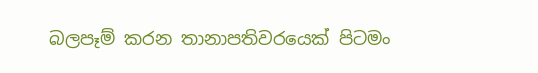බලපෑම් කරන තානාපතිවරයෙක් පිටමං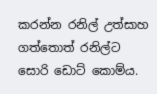කරන්න රනිල් උත්සාහ ගත්තොත් රනිල්ට සොරි ඩොට් කොම්ය.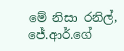මේ නිසා රනිල්, ජේ.ආර්.ගේ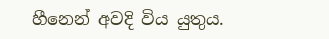හීනෙන් අවදි විය යුතුය.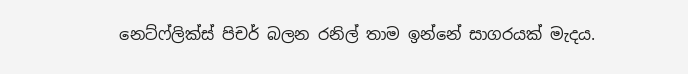නෙට්ෆ්ලික්ස් පිචර් බලන රනිල් තාම ඉන්නේ සාගරයක් මැදය.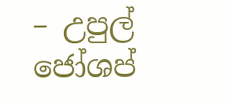– උපුල් ජෝශප්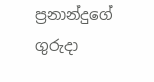ප්‍රනාන්දුගේ ගුරුදා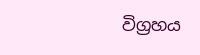විග්‍රහය